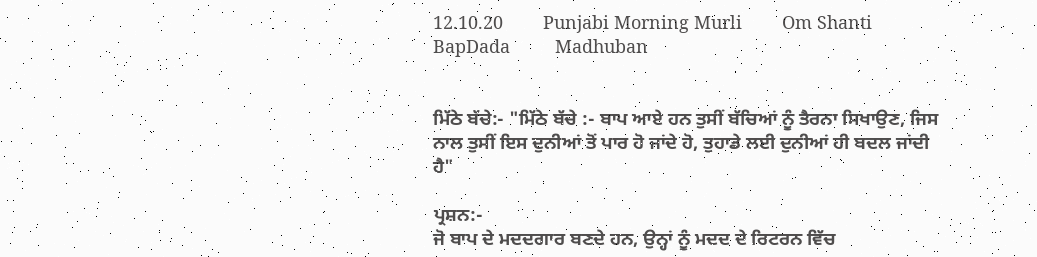12.10.20        Punjabi Morning Murli        Om Shanti         BapDada         Madhuban


ਮਿੱਠੇ ਬੱਚੇ:- "ਮਿੱਠੇ ਬੱਚੇ :- ਬਾਪ ਆਏ ਹਨ ਤੁਸੀਂ ਬੱਚਿਆਂ ਨੂੰ ਤੈਰਨਾ ਸਿਖਾਉਣ, ਜਿਸ ਨਾਲ ਤੁਸੀਂ ਇਸ ਦੁਨੀਆਂ ਤੋਂ ਪਾਰ ਹੋ ਜਾਂਦੇ ਹੋ, ਤੁਹਾਡੇ ਲਈ ਦੁਨੀਆਂ ਹੀ ਬਦਲ ਜਾਂਦੀ ਹੈ"

ਪ੍ਰਸ਼ਨ:-
ਜੋ ਬਾਪ ਦੇ ਮਦਦਗਾਰ ਬਣਦੇ ਹਨ, ਉਨ੍ਹਾਂ ਨੂੰ ਮਦਦ ਦੇ ਰਿਟਰਨ ਵਿੱਚ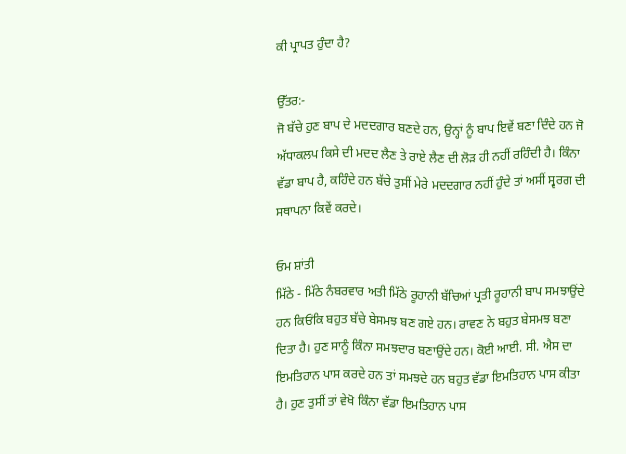ਕੀ ਪ੍ਰਾਪਤ ਹੁੰਦਾ ਹੈ?

ਉੱਤਰ:-
ਜੋ ਬੱਚੇ ਹੁਣ ਬਾਪ ਦੇ ਮਦਦਗਾਰ ਬਣਦੇ ਹਨ, ਉਨ੍ਹਾਂ ਨੂੰ ਬਾਪ ਇਵੇਂ ਬਣਾ ਦਿੰਦੇ ਹਨ ਜੋ ਅੱਧਾਕਲਪ ਕਿਸੇ ਦੀ ਮਦਦ ਲੈਣ ਤੇ ਰਾਏ ਲੈਣ ਦੀ ਲੋੜ ਹੀ ਨਹੀਂ ਰਹਿੰਦੀ ਹੈ। ਕਿੰਨਾ ਵੱਡਾ ਬਾਪ ਹੈ, ਕਹਿੰਦੇ ਹਨ ਬੱਚੇ ਤੁਸੀਂ ਮੇਰੇ ਮਦਦਗਾਰ ਨਹੀਂ ਹੁੰਦੇ ਤਾਂ ਅਸੀਂ ਸ੍ਵਰਗ ਦੀ ਸਥਾਪਨਾ ਕਿਵੇਂ ਕਰਦੇ।

ਓਮ ਸ਼ਾਂਤੀ
ਮਿੱਠੇ - ਮਿੱਠੇ ਨੰਬਰਵਾਰ ਅਤੀ ਮਿੱਠੇ ਰੂਹਾਨੀ ਬੱਚਿਆਂ ਪ੍ਰਤੀ ਰੂਹਾਨੀ ਬਾਪ ਸਮਝਾਉਂਦੇ ਹਨ ਕਿਓਂਕਿ ਬਹੁਤ ਬੱਚੇ ਬੇਸਮਝ ਬਣ ਗਏ ਹਨ। ਰਾਵਣ ਨੇ ਬਹੁਤ ਬੇਸਮਝ ਬਣਾ ਦਿਤਾ ਹੈ। ਹੁਣ ਸਾਨੂੰ ਕਿੰਨਾ ਸਮਝਦਾਰ ਬਣਾਉਂਦੇ ਹਨ। ਕੋਈ ਆਈ. ਸੀ. ਐਸ ਦਾ ਇਮਤਿਹਾਨ ਪਾਸ ਕਰਦੇ ਹਨ ਤਾਂ ਸਮਝਦੇ ਹਨ ਬਹੁਤ ਵੱਡਾ ਇਮਤਿਹਾਨ ਪਾਸ ਕੀਤਾ ਹੈ। ਹੁਣ ਤੁਸੀਂ ਤਾਂ ਵੇਖੋ ਕਿੰਨਾ ਵੱਡਾ ਇਮਤਿਹਾਨ ਪਾਸ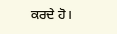ਕਰਦੇ ਹੋ।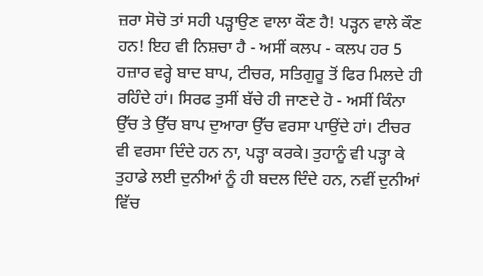ਜ਼ਰਾ ਸੋਚੋ ਤਾਂ ਸਹੀ ਪੜ੍ਹਾਉਣ ਵਾਲਾ ਕੌਣ ਹੈ! ਪੜ੍ਹਨ ਵਾਲੇ ਕੌਣ ਹਨ! ਇਹ ਵੀ ਨਿਸ਼ਚਾ ਹੈ - ਅਸੀਂ ਕਲਪ - ਕਲਪ ਹਰ 5 ਹਜ਼ਾਰ ਵਰ੍ਹੇ ਬਾਦ ਬਾਪ, ਟੀਚਰ, ਸਤਿਗੁਰੂ ਤੋਂ ਫਿਰ ਮਿਲਦੇ ਹੀ ਰਹਿੰਦੇ ਹਾਂ। ਸਿਰਫ ਤੁਸੀਂ ਬੱਚੇ ਹੀ ਜਾਣਦੇ ਹੋ - ਅਸੀਂ ਕਿੰਨਾ ਉੱਚ ਤੇ ਉੱਚ ਬਾਪ ਦੁਆਰਾ ਉੱਚ ਵਰਸਾ ਪਾਉਂਦੇ ਹਾਂ। ਟੀਚਰ ਵੀ ਵਰਸਾ ਦਿੰਦੇ ਹਨ ਨਾ, ਪੜ੍ਹਾ ਕਰਕੇ। ਤੁਹਾਨੂੰ ਵੀ ਪੜ੍ਹਾ ਕੇ ਤੁਹਾਡੇ ਲਈ ਦੁਨੀਆਂ ਨੂੰ ਹੀ ਬਦਲ ਦਿੰਦੇ ਹਨ, ਨਵੀਂ ਦੁਨੀਆਂ ਵਿੱਚ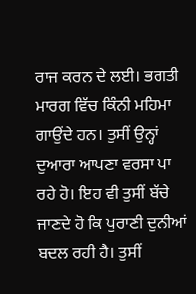ਰਾਜ ਕਰਨ ਦੇ ਲਈ। ਭਗਤੀ ਮਾਰਗ ਵਿੱਚ ਕਿੰਨੀ ਮਹਿਮਾ ਗਾਉਂਦੇ ਹਨ। ਤੁਸੀਂ ਉਨ੍ਹਾਂ ਦੁਆਰਾ ਆਪਣਾ ਵਰਸਾ ਪਾ ਰਹੇ ਹੋ। ਇਹ ਵੀ ਤੁਸੀਂ ਬੱਚੇ ਜਾਣਦੇ ਹੋ ਕਿ ਪੁਰਾਣੀ ਦੁਨੀਆਂ ਬਦਲ ਰਹੀ ਹੈ। ਤੁਸੀਂ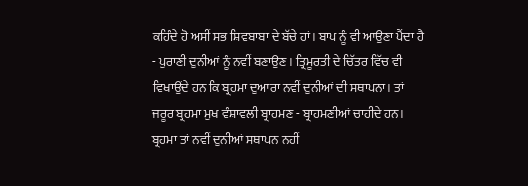ਕਹਿੰਦੇ ਹੋ ਅਸੀਂ ਸਭ ਸ਼ਿਵਬਾਬਾ ਦੇ ਬੱਚੇ ਹਾਂ। ਬਾਪ ਨੂੰ ਵੀ ਆਉਣਾ ਪੈਂਦਾ ਹੈ - ਪੁਰਾਣੀ ਦੁਨੀਆਂ ਨੂੰ ਨਵੀਂ ਬਣਾਉਣ। ਤ੍ਰਿਮੂਰਤੀ ਦੇ ਚਿੱਤਰ ਵਿੱਚ ਵੀ ਵਿਖਾਉਂਦੇ ਹਨ ਕਿ ਬ੍ਰਹਮਾ ਦੁਆਰਾ ਨਵੀਂ ਦੁਨੀਆਂ ਦੀ ਸਥਾਪਨਾ। ਤਾਂ ਜਰੂਰ ਬ੍ਰਹਮਾ ਮੁਖ ਵੰਸ਼ਾਵਲੀ ਬ੍ਰਾਹਮਣ - ਬ੍ਰਾਹਮਣੀਆਂ ਚਾਹੀਦੇ ਹਨ। ਬ੍ਰਹਮਾ ਤਾਂ ਨਵੀਂ ਦੁਨੀਆਂ ਸਥਾਪਨ ਨਹੀਂ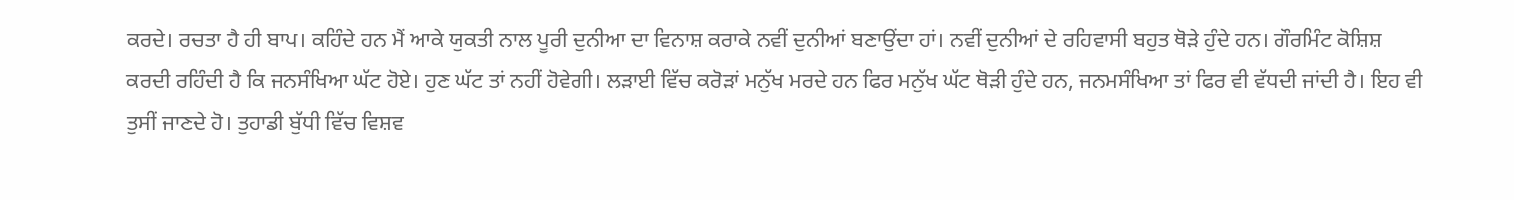ਕਰਦੇ। ਰਚਤਾ ਹੈ ਹੀ ਬਾਪ। ਕਹਿੰਦੇ ਹਨ ਮੈਂ ਆਕੇ ਯੁਕਤੀ ਨਾਲ ਪੂਰੀ ਦੁਨੀਆ ਦਾ ਵਿਨਾਸ਼ ਕਰਾਕੇ ਨਵੀਂ ਦੁਨੀਆਂ ਬਣਾਉਂਦਾ ਹਾਂ। ਨਵੀਂ ਦੁਨੀਆਂ ਦੇ ਰਹਿਵਾਸੀ ਬਹੁਤ ਥੋੜੇ ਹੁੰਦੇ ਹਨ। ਗੌਰਮਿੰਟ ਕੋਸ਼ਿਸ਼ ਕਰਦੀ ਰਹਿੰਦੀ ਹੈ ਕਿ ਜਨਸੰਖਿਆ ਘੱਟ ਹੋਏ। ਹੁਣ ਘੱਟ ਤਾਂ ਨਹੀਂ ਹੋਵੇਗੀ। ਲੜਾਈ ਵਿੱਚ ਕਰੋੜਾਂ ਮਨੁੱਖ ਮਰਦੇ ਹਨ ਫਿਰ ਮਨੁੱਖ ਘੱਟ ਥੋੜੀ ਹੁੰਦੇ ਹਨ, ਜਨਮਸੰਖਿਆ ਤਾਂ ਫਿਰ ਵੀ ਵੱਧਦੀ ਜਾਂਦੀ ਹੈ। ਇਹ ਵੀ ਤੁਸੀਂ ਜਾਣਦੇ ਹੋ। ਤੁਹਾਡੀ ਬੁੱਧੀ ਵਿੱਚ ਵਿਸ਼ਵ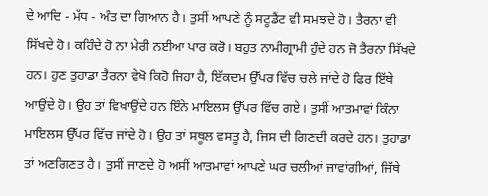ਦੇ ਆਦਿ - ਮੱਧ - ਅੰਤ ਦਾ ਗਿਆਨ ਹੈ। ਤੁਸੀਂ ਆਪਣੇ ਨੂੰ ਸਟੂਡੈਂਟ ਵੀ ਸਮਝਦੇ ਹੋ। ਤੈਰਨਾ ਵੀ ਸਿੱਖਦੇ ਹੋ। ਕਹਿੰਦੇ ਹੋ ਨਾ ਮੇਰੀ ਨਈਆ ਪਾਰ ਕਰੋ। ਬਹੁਤ ਨਾਮੀਗ੍ਰਾਮੀ ਹੁੰਦੇ ਹਨ ਜੋ ਤੈਰਨਾ ਸਿੱਖਦੇ ਹਨ। ਹੁਣ ਤੁਹਾਡਾ ਤੈਰਨਾ ਵੇਖੋ ਕਿਹੋ ਜਿਹਾ ਹੈ, ਇੱਕਦਮ ਉੱਪਰ ਵਿੱਚ ਚਲੇ ਜਾਂਦੇ ਹੋ ਫਿਰ ਇੱਥੇ ਆਉਂਦੇ ਹੋ। ਉਹ ਤਾਂ ਵਿਖਾਉਂਦੇ ਹਨ ਇੰਨੇ ਮਾਇਲਸ ਉੱਪਰ ਵਿੱਚ ਗਏ। ਤੁਸੀਂ ਆਤਮਾਵਾਂ ਕਿੰਨਾ ਮਾਇਲਸ ਉੱਪਰ ਵਿੱਚ ਜਾਂਦੇ ਹੋ। ਉਹ ਤਾਂ ਸਥੂਲ ਵਸਤੂ ਹੈ, ਜਿਸ ਦੀ ਗਿਣਦੀ ਕਰਦੇ ਹਨ। ਤੁਹਾਡਾ ਤਾਂ ਅਣਗਿਣਤ ਹੈ। ਤੁਸੀਂ ਜਾਣਦੇ ਹੋ ਅਸੀਂ ਆਤਮਾਵਾਂ ਆਪਣੇ ਘਰ ਚਲੀਆਂ ਜਾਵਾਂਗੀਆਂ, ਜਿੱਥੇ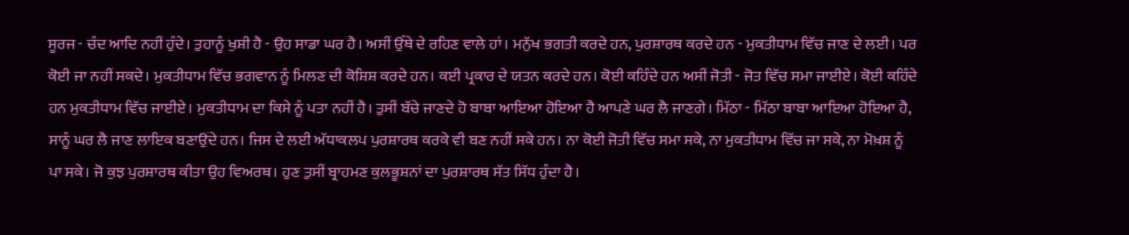ਸੂਰਜ - ਚੰਦ ਆਦਿ ਨਹੀਂ ਹੁੰਦੇ। ਤੁਹਾਨੂੰ ਖੁਸ਼ੀ ਹੈ - ਉਹ ਸਾਡਾ ਘਰ ਹੈ। ਅਸੀਂ ਉੱਥੇ ਦੇ ਰਹਿਣ ਵਾਲੇ ਹਾਂ। ਮਨੁੱਖ ਭਗਤੀ ਕਰਦੇ ਹਨ, ਪੁਰਸ਼ਾਰਥ ਕਰਦੇ ਹਨ - ਮੁਕਤੀਧਾਮ ਵਿੱਚ ਜਾਣ ਦੇ ਲਈ। ਪਰ ਕੋਈ ਜਾ ਨਹੀਂ ਸਕਦੇ। ਮੁਕਤੀਧਾਮ ਵਿੱਚ ਭਗਵਾਨ ਨੂੰ ਮਿਲਣ ਦੀ ਕੋਸ਼ਿਸ਼ ਕਰਦੇ ਹਨ। ਕਈ ਪ੍ਰਕਾਰ ਦੇ ਯਤਨ ਕਰਦੇ ਹਨ। ਕੋਈ ਕਹਿੰਦੇ ਹਨ ਅਸੀਂ ਜੋਤੀ - ਜੋਤ ਵਿੱਚ ਸਮਾ ਜਾਈਏ। ਕੋਈ ਕਹਿੰਦੇ ਹਨ ਮੁਕਤੀਧਾਮ ਵਿੱਚ ਜਾਈਏ। ਮੁਕਤੀਧਾਮ ਦਾ ਕਿਸੇ ਨੂੰ ਪਤਾ ਨਹੀਂ ਹੈ। ਤੁਸੀਂ ਬੱਚੇ ਜਾਣਦੇ ਹੋ ਬਾਬਾ ਆਇਆ ਹੋਇਆ ਹੈ ਆਪਣੇ ਘਰ ਲੈ ਜਾਣਗੇ। ਮਿੱਠਾ - ਮਿੱਠਾ ਬਾਬਾ ਆਇਆ ਹੋਇਆ ਹੈ, ਸਾਨੂੰ ਘਰ ਲੈ ਜਾਣ ਲਾਇਕ ਬਣਾਉਂਦੇ ਹਨ। ਜਿਸ ਦੇ ਲਈ ਅੱਧਾਕਲਪ ਪੁਰਸ਼ਾਰਥ ਕਰਕੇ ਵੀ ਬਣ ਨਹੀਂ ਸਕੇ ਹਨ। ਨਾ ਕੋਈ ਜੋਤੀ ਵਿੱਚ ਸਮਾ ਸਕੇ, ਨਾ ਮੁਕਤੀਧਾਮ ਵਿੱਚ ਜਾ ਸਕੇ, ਨਾ ਮੋਖ਼ਸ਼ ਨੂੰ ਪਾ ਸਕੇ। ਜੋ ਕੁਝ ਪੁਰਸ਼ਾਰਥ ਕੀਤਾ ਉਹ ਵਿਅਰਥ। ਹੁਣ ਤੁਸੀਂ ਬ੍ਰਾਹਮਣ ਕੁਲਭੂਸ਼ਨਾਂ ਦਾ ਪੁਰਸ਼ਾਰਥ ਸੱਤ ਸਿੱਧ ਹੁੰਦਾ ਹੈ।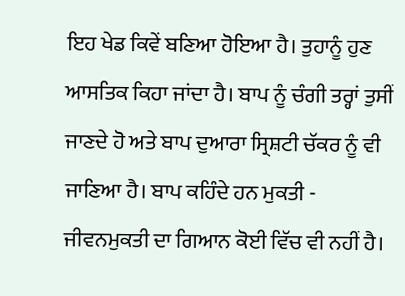ਇਹ ਖੇਡ ਕਿਵੇਂ ਬਣਿਆ ਹੋਇਆ ਹੈ। ਤੁਹਾਨੂੰ ਹੁਣ ਆਸਤਿਕ ਕਿਹਾ ਜਾਂਦਾ ਹੈ। ਬਾਪ ਨੂੰ ਚੰਗੀ ਤਰ੍ਹਾਂ ਤੁਸੀਂ ਜਾਣਦੇ ਹੋ ਅਤੇ ਬਾਪ ਦੁਆਰਾ ਸ੍ਰਿਸ਼ਟੀ ਚੱਕਰ ਨੂੰ ਵੀ ਜਾਣਿਆ ਹੈ। ਬਾਪ ਕਹਿੰਦੇ ਹਨ ਮੁਕਤੀ - ਜੀਵਨਮੁਕਤੀ ਦਾ ਗਿਆਨ ਕੋਈ ਵਿੱਚ ਵੀ ਨਹੀਂ ਹੈ।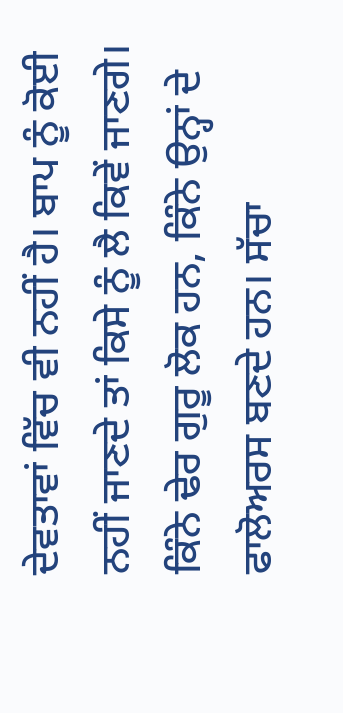ਦੇਵਤਾਵਾਂ ਵਿੱਚ ਵੀ ਨਹੀਂ ਹੈ। ਬਾਪ ਨੂੰ ਕੋਈ ਨਹੀਂ ਜਾਣਦੇ ਤਾਂ ਕਿਸੇ ਨੂੰ ਲੈ ਕਿਵੇਂ ਜਾਣਗੇ। ਕਿੰਨੇ ਢੇਰ ਗੁਰੂ ਲੋਕ ਹਨ, ਕਿੰਨੇ ਉਨ੍ਹਾਂ ਦੇ ਫਾਲੋਅਰਸ ਬਣਦੇ ਹਨ। ਸੱਚਾ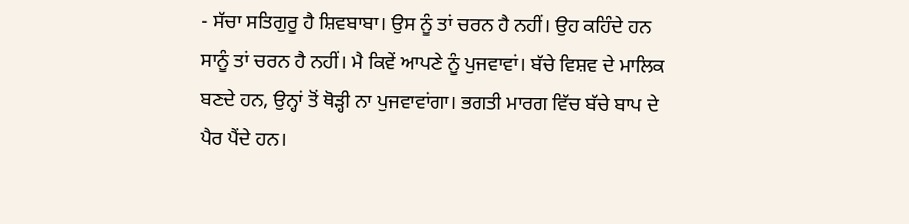- ਸੱਚਾ ਸਤਿਗੁਰੂ ਹੈ ਸ਼ਿਵਬਾਬਾ। ਉਸ ਨੂੰ ਤਾਂ ਚਰਨ ਹੈ ਨਹੀਂ। ਉਹ ਕਹਿੰਦੇ ਹਨ ਸਾਨੂੰ ਤਾਂ ਚਰਨ ਹੈ ਨਹੀਂ। ਮੈ ਕਿਵੇਂ ਆਪਣੇ ਨੂੰ ਪੁਜਵਾਵਾਂ। ਬੱਚੇ ਵਿਸ਼ਵ ਦੇ ਮਾਲਿਕ ਬਣਦੇ ਹਨ, ਉਨ੍ਹਾਂ ਤੋਂ ਥੋੜ੍ਹੀ ਨਾ ਪੁਜਵਾਵਾਂਗਾ। ਭਗਤੀ ਮਾਰਗ ਵਿੱਚ ਬੱਚੇ ਬਾਪ ਦੇ ਪੈਰ ਪੈਂਦੇ ਹਨ।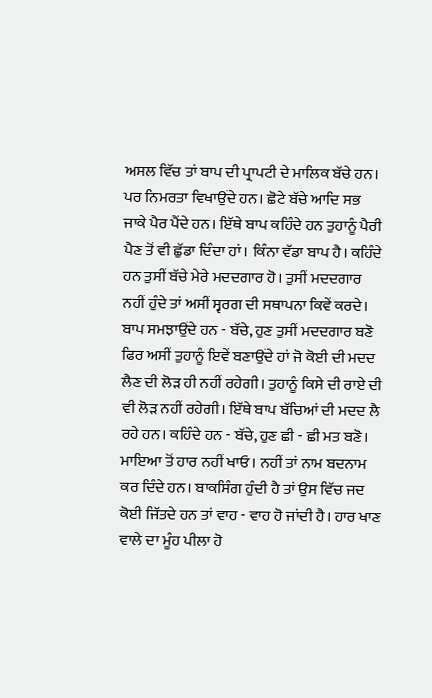ਅਸਲ ਵਿੱਚ ਤਾਂ ਬਾਪ ਦੀ ਪ੍ਰਾਪਟੀ ਦੇ ਮਾਲਿਕ ਬੱਚੇ ਹਨ। ਪਰ ਨਿਮਰਤਾ ਵਿਖਾਉਂਦੇ ਹਨ। ਛੋਟੇ ਬੱਚੇ ਆਦਿ ਸਭ ਜਾਕੇ ਪੈਰ ਪੈਂਦੇ ਹਨ। ਇੱਥੇ ਬਾਪ ਕਹਿੰਦੇ ਹਨ ਤੁਹਾਨੂੰ ਪੈਰੀ ਪੈਣ ਤੋਂ ਵੀ ਛੁੱਡਾ ਦਿੰਦਾ ਹਾਂ। ਕਿੰਨਾ ਵੱਡਾ ਬਾਪ ਹੈ। ਕਹਿੰਦੇ ਹਨ ਤੁਸੀਂ ਬੱਚੇ ਮੇਰੇ ਮਦਦਗਾਰ ਹੋ। ਤੁਸੀਂ ਮਦਦਗਾਰ ਨਹੀਂ ਹੁੰਦੇ ਤਾਂ ਅਸੀਂ ਸ੍ਵਰਗ ਦੀ ਸਥਾਪਨਾ ਕਿਵੇਂ ਕਰਦੇ। ਬਾਪ ਸਮਝਾਉਂਦੇ ਹਨ - ਬੱਚੇ, ਹੁਣ ਤੁਸੀਂ ਮਦਦਗਾਰ ਬਣੋ ਫਿਰ ਅਸੀਂ ਤੁਹਾਨੂੰ ਇਵੇਂ ਬਣਾਉਂਦੇ ਹਾਂ ਜੋ ਕੋਈ ਦੀ ਮਦਦ ਲੈਣ ਦੀ ਲੋੜ ਹੀ ਨਹੀਂ ਰਹੇਗੀ। ਤੁਹਾਨੂੰ ਕਿਸੇ ਦੀ ਰਾਏ ਦੀ ਵੀ ਲੋੜ ਨਹੀਂ ਰਹੇਗੀ। ਇੱਥੇ ਬਾਪ ਬੱਚਿਆਂ ਦੀ ਮਦਦ ਲੈ ਰਹੇ ਹਨ। ਕਹਿੰਦੇ ਹਨ - ਬੱਚੇ, ਹੁਣ ਛੀ - ਛੀ ਮਤ ਬਣੋ। ਮਾਇਆ ਤੋਂ ਹਾਰ ਨਹੀਂ ਖਾਓ। ਨਹੀਂ ਤਾਂ ਨਾਮ ਬਦਨਾਮ ਕਰ ਦਿੰਦੇ ਹਨ। ਬਾਕਸਿੰਗ ਹੁੰਦੀ ਹੈ ਤਾਂ ਉਸ ਵਿੱਚ ਜਦ ਕੋਈ ਜਿੱਤਦੇ ਹਨ ਤਾਂ ਵਾਹ - ਵਾਹ ਹੋ ਜਾਂਦੀ ਹੈ। ਹਾਰ ਖਾਣ ਵਾਲੇ ਦਾ ਮੂੰਹ ਪੀਲਾ ਹੋ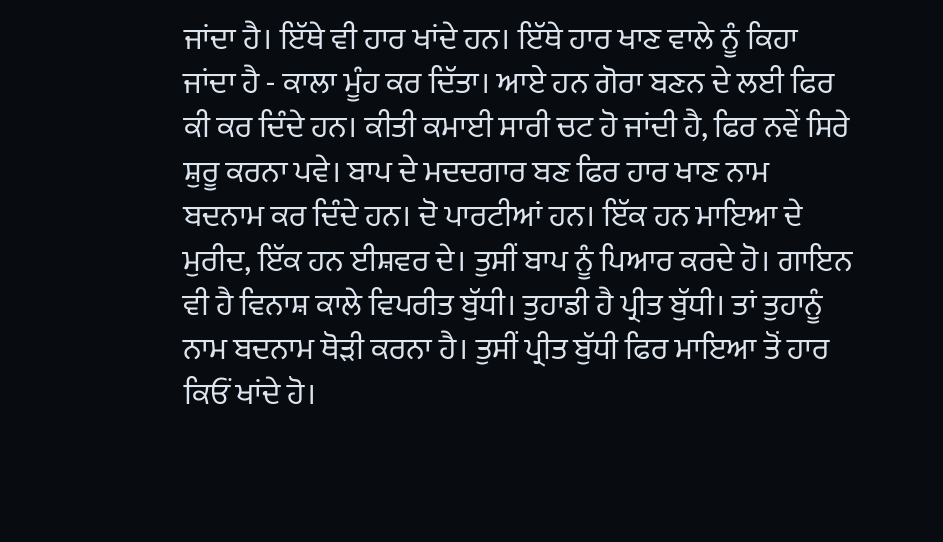ਜਾਂਦਾ ਹੈ। ਇੱਥੇ ਵੀ ਹਾਰ ਖਾਂਦੇ ਹਨ। ਇੱਥੇ ਹਾਰ ਖਾਣ ਵਾਲੇ ਨੂੰ ਕਿਹਾ ਜਾਂਦਾ ਹੈ - ਕਾਲਾ ਮੂੰਹ ਕਰ ਦਿੱਤਾ। ਆਏ ਹਨ ਗੋਰਾ ਬਣਨ ਦੇ ਲਈ ਫਿਰ ਕੀ ਕਰ ਦਿੰਦੇ ਹਨ। ਕੀਤੀ ਕਮਾਈ ਸਾਰੀ ਚਟ ਹੋ ਜਾਂਦੀ ਹੈ, ਫਿਰ ਨਵੇਂ ਸਿਰੇ ਸ਼ੁਰੂ ਕਰਨਾ ਪਵੇ। ਬਾਪ ਦੇ ਮਦਦਗਾਰ ਬਣ ਫਿਰ ਹਾਰ ਖਾਣ ਨਾਮ ਬਦਨਾਮ ਕਰ ਦਿੰਦੇ ਹਨ। ਦੋ ਪਾਰਟੀਆਂ ਹਨ। ਇੱਕ ਹਨ ਮਾਇਆ ਦੇ ਮੁਰੀਦ, ਇੱਕ ਹਨ ਈਸ਼ਵਰ ਦੇ। ਤੁਸੀਂ ਬਾਪ ਨੂੰ ਪਿਆਰ ਕਰਦੇ ਹੋ। ਗਾਇਨ ਵੀ ਹੈ ਵਿਨਾਸ਼ ਕਾਲੇ ਵਿਪਰੀਤ ਬੁੱਧੀ। ਤੁਹਾਡੀ ਹੈ ਪ੍ਰੀਤ ਬੁੱਧੀ। ਤਾਂ ਤੁਹਾਨੂੰ ਨਾਮ ਬਦਨਾਮ ਥੋੜੀ ਕਰਨਾ ਹੈ। ਤੁਸੀਂ ਪ੍ਰੀਤ ਬੁੱਧੀ ਫਿਰ ਮਾਇਆ ਤੋਂ ਹਾਰ ਕਿਓਂ ਖਾਂਦੇ ਹੋ।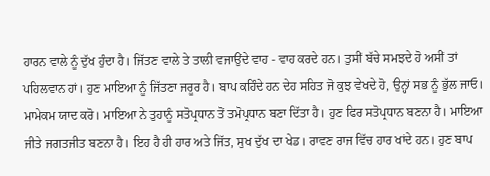ਹਾਰਨ ਵਾਲੇ ਨੂੰ ਦੁੱਖ ਹੁੰਦਾ ਹੈ। ਜਿੱਤਣ ਵਾਲੇ ਤੇ ਤਾਲੀ ਵਜਾਉਂਦੇ ਵਾਹ - ਵਾਹ ਕਰਦੇ ਹਨ। ਤੁਸੀਂ ਬੱਚੇ ਸਮਝਦੇ ਹੋ ਅਸੀਂ ਤਾਂ ਪਹਿਲਵਾਨ ਹਾਂ। ਹੁਣ ਮਾਇਆ ਨੂੰ ਜਿੱਤਣਾ ਜਰੂਰ ਹੈ। ਬਾਪ ਕਹਿੰਦੇ ਹਨ ਦੇਹ ਸਹਿਤ ਜੋ ਕੁਝ ਵੇਖਦੇ ਹੋ, ਉਨ੍ਹਾਂ ਸਭ ਨੂੰ ਭੁੱਲ ਜਾਓ। ਮਾਮੇਕਮ ਯਾਦ ਕਰੋ। ਮਾਇਆ ਨੇ ਤੁਹਾਨੂੰ ਸਤੋਪ੍ਰਧਾਨ ਤੋਂ ਤਮੋਪ੍ਰਧਾਨ ਬਣਾ ਦਿੱਤਾ ਹੈ। ਹੁਣ ਫਿਰ ਸਤੋਪ੍ਰਧਾਨ ਬਣਨਾ ਹੈ। ਮਾਇਆ ਜੀਤੇ ਜਗਤਜੀਤ ਬਣਨਾ ਹੈ। ਇਹ ਹੈ ਹੀ ਹਾਰ ਅਤੇ ਜਿੱਤ, ਸੁਖ ਦੁੱਖ ਦਾ ਖੇਡ। ਰਾਵਣ ਰਾਜ ਵਿੱਚ ਹਾਰ ਖਾਂਦੇ ਹਨ। ਹੁਣ ਬਾਪ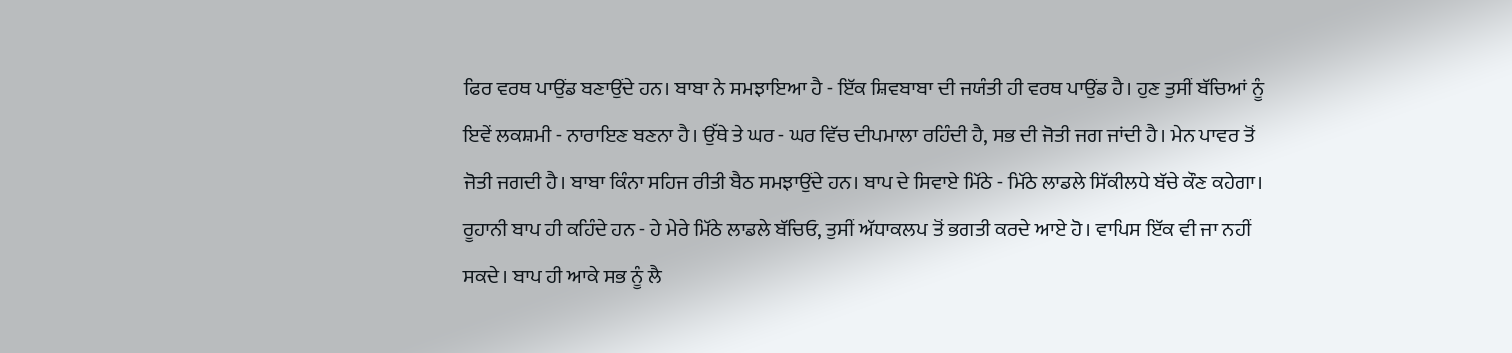ਫਿਰ ਵਰਥ ਪਾਉਂਡ ਬਣਾਉਂਦੇ ਹਨ। ਬਾਬਾ ਨੇ ਸਮਝਾਇਆ ਹੈ - ਇੱਕ ਸ਼ਿਵਬਾਬਾ ਦੀ ਜਯੰਤੀ ਹੀ ਵਰਥ ਪਾਉਂਡ ਹੈ। ਹੁਣ ਤੁਸੀਂ ਬੱਚਿਆਂ ਨੂੰ ਇਵੇਂ ਲਕਸ਼ਮੀ - ਨਾਰਾਇਣ ਬਣਨਾ ਹੈ। ਉੱਥੇ ਤੇ ਘਰ - ਘਰ ਵਿੱਚ ਦੀਪਮਾਲਾ ਰਹਿੰਦੀ ਹੈ, ਸਭ ਦੀ ਜੋਤੀ ਜਗ ਜਾਂਦੀ ਹੈ। ਮੇਨ ਪਾਵਰ ਤੋਂ ਜੋਤੀ ਜਗਦੀ ਹੈ। ਬਾਬਾ ਕਿੰਨਾ ਸਹਿਜ ਰੀਤੀ ਬੈਠ ਸਮਝਾਉਂਦੇ ਹਨ। ਬਾਪ ਦੇ ਸਿਵਾਏ ਮਿੱਠੇ - ਮਿੱਠੇ ਲਾਡਲੇ ਸਿੱਕੀਲਧੇ ਬੱਚੇ ਕੌਣ ਕਹੇਗਾ। ਰੂਹਾਨੀ ਬਾਪ ਹੀ ਕਹਿੰਦੇ ਹਨ - ਹੇ ਮੇਰੇ ਮਿੱਠੇ ਲਾਡਲੇ ਬੱਚਿਓ, ਤੁਸੀਂ ਅੱਧਾਕਲਪ ਤੋਂ ਭਗਤੀ ਕਰਦੇ ਆਏ ਹੋ। ਵਾਪਿਸ ਇੱਕ ਵੀ ਜਾ ਨਹੀਂ ਸਕਦੇ। ਬਾਪ ਹੀ ਆਕੇ ਸਭ ਨੂੰ ਲੈ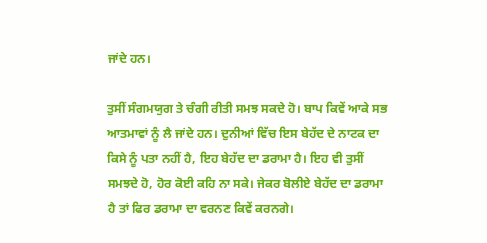ਜਾਂਦੇ ਹਨ।

ਤੁਸੀਂ ਸੰਗਮਯੁਗ ਤੇ ਚੰਗੀ ਰੀਤੀ ਸਮਝ ਸਕਦੇ ਹੋ। ਬਾਪ ਕਿਵੇਂ ਆਕੇ ਸਭ ਆਤਮਾਵਾਂ ਨੂੰ ਲੈ ਜਾਂਦੇ ਹਨ। ਦੁਨੀਆਂ ਵਿੱਚ ਇਸ ਬੇਹੱਦ ਦੇ ਨਾਟਕ ਦਾ ਕਿਸੇ ਨੂੰ ਪਤਾ ਨਹੀਂ ਹੈ, ਇਹ ਬੇਹੱਦ ਦਾ ਡਰਾਮਾ ਹੈ। ਇਹ ਵੀ ਤੁਸੀਂ ਸਮਝਦੇ ਹੋ, ਹੋਰ ਕੋਈ ਕਹਿ ਨਾ ਸਕੇ। ਜੇਕਰ ਬੋਲੀਏ ਬੇਹੱਦ ਦਾ ਡਰਾਮਾ ਹੈ ਤਾਂ ਫਿਰ ਡਰਾਮਾ ਦਾ ਵਰਨਣ ਕਿਵੇਂ ਕਰਨਗੇ।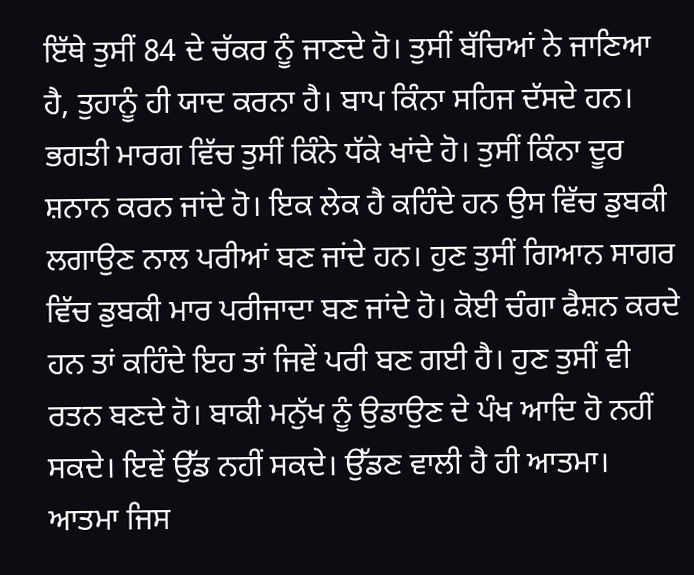ਇੱਥੇ ਤੁਸੀਂ 84 ਦੇ ਚੱਕਰ ਨੂੰ ਜਾਣਦੇ ਹੋ। ਤੁਸੀਂ ਬੱਚਿਆਂ ਨੇ ਜਾਣਿਆ ਹੈ, ਤੁਹਾਨੂੰ ਹੀ ਯਾਦ ਕਰਨਾ ਹੈ। ਬਾਪ ਕਿੰਨਾ ਸਹਿਜ ਦੱਸਦੇ ਹਨ। ਭਗਤੀ ਮਾਰਗ ਵਿੱਚ ਤੁਸੀਂ ਕਿੰਨੇ ਧੱਕੇ ਖਾਂਦੇ ਹੋ। ਤੁਸੀਂ ਕਿੰਨਾ ਦੂਰ ਸ਼ਨਾਨ ਕਰਨ ਜਾਂਦੇ ਹੋ। ਇਕ ਲੇਕ ਹੈ ਕਹਿੰਦੇ ਹਨ ਉਸ ਵਿੱਚ ਡੁਬਕੀ ਲਗਾਉਣ ਨਾਲ ਪਰੀਆਂ ਬਣ ਜਾਂਦੇ ਹਨ। ਹੁਣ ਤੁਸੀਂ ਗਿਆਨ ਸਾਗਰ ਵਿੱਚ ਡੁਬਕੀ ਮਾਰ ਪਰੀਜਾਦਾ ਬਣ ਜਾਂਦੇ ਹੋ। ਕੋਈ ਚੰਗਾ ਫੈਸ਼ਨ ਕਰਦੇ ਹਨ ਤਾਂ ਕਹਿੰਦੇ ਇਹ ਤਾਂ ਜਿਵੇਂ ਪਰੀ ਬਣ ਗਈ ਹੈ। ਹੁਣ ਤੁਸੀਂ ਵੀ ਰਤਨ ਬਣਦੇ ਹੋ। ਬਾਕੀ ਮਨੁੱਖ ਨੂੰ ਉਡਾਉਣ ਦੇ ਪੰਖ ਆਦਿ ਹੋ ਨਹੀਂ ਸਕਦੇ। ਇਵੇਂ ਉੱਡ ਨਹੀਂ ਸਕਦੇ। ਉੱਡਣ ਵਾਲੀ ਹੈ ਹੀ ਆਤਮਾ। ਆਤਮਾ ਜਿਸ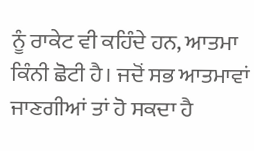ਨੂੰ ਰਾਕੇਟ ਵੀ ਕਹਿੰਦੇ ਹਨ, ਆਤਮਾ ਕਿੰਨੀ ਛੋਟੀ ਹੈ। ਜਦੋਂ ਸਭ ਆਤਮਾਵਾਂ ਜਾਣਗੀਆਂ ਤਾਂ ਹੋ ਸਕਦਾ ਹੈ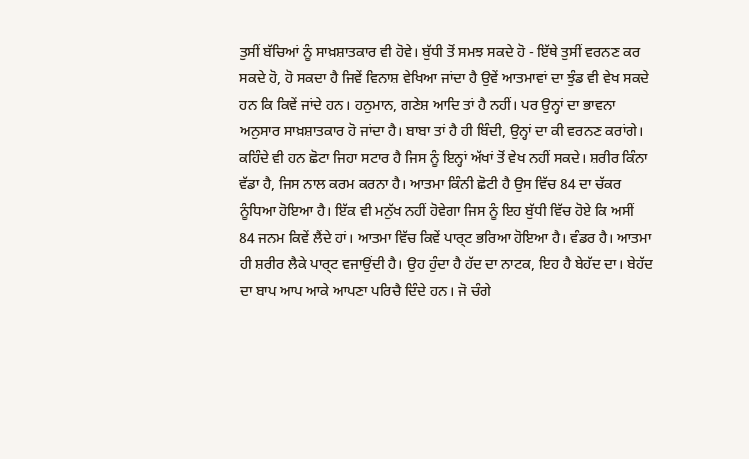ਤੁਸੀਂ ਬੱਚਿਆਂ ਨੂੰ ਸਾਖ਼ਸ਼ਾਤਕਾਰ ਵੀ ਹੋਵੇ। ਬੁੱਧੀ ਤੋਂ ਸਮਝ ਸਕਦੇ ਹੋ - ਇੱਥੇ ਤੁਸੀਂ ਵਰਨਣ ਕਰ ਸਕਦੇ ਹੋ, ਹੋ ਸਕਦਾ ਹੈ ਜਿਵੇਂ ਵਿਨਾਸ਼ ਵੇਖਿਆ ਜਾਂਦਾ ਹੈ ਉਵੇਂ ਆਤਮਾਵਾਂ ਦਾ ਝੁੰਡ ਵੀ ਵੇਖ ਸਕਦੇ ਹਨ ਕਿ ਕਿਵੇਂ ਜਾਂਦੇ ਹਨ। ਹਨੁਮਾਨ, ਗਣੇਸ਼ ਆਦਿ ਤਾਂ ਹੈ ਨਹੀਂ। ਪਰ ਉਨ੍ਹਾਂ ਦਾ ਭਾਵਨਾ ਅਨੁਸਾਰ ਸਾਖ਼ਸ਼ਾਤਕਾਰ ਹੋ ਜਾਂਦਾ ਹੈ। ਬਾਬਾ ਤਾਂ ਹੈ ਹੀ ਬਿੰਦੀ, ਉਨ੍ਹਾਂ ਦਾ ਕੀ ਵਰਨਣ ਕਰਾਂਗੇ। ਕਹਿੰਦੇ ਵੀ ਹਨ ਛੋਟਾ ਜਿਹਾ ਸਟਾਰ ਹੈ ਜਿਸ ਨੂੰ ਇਨ੍ਹਾਂ ਅੱਖਾਂ ਤੋਂ ਵੇਖ ਨਹੀਂ ਸਕਦੇ। ਸ਼ਰੀਰ ਕਿੰਨਾ ਵੱਡਾ ਹੈ, ਜਿਸ ਨਾਲ ਕਰਮ ਕਰਨਾ ਹੈ। ਆਤਮਾ ਕਿੰਨੀ ਛੋਟੀ ਹੈ ਉਸ ਵਿੱਚ 84 ਦਾ ਚੱਕਰ ਨੂੰਧਿਆ ਹੋਇਆ ਹੈ। ਇੱਕ ਵੀ ਮਨੁੱਖ ਨਹੀਂ ਹੋਵੇਗਾ ਜਿਸ ਨੂੰ ਇਹ ਬੁੱਧੀ ਵਿੱਚ ਹੋਏ ਕਿ ਅਸੀਂ 84 ਜਨਮ ਕਿਵੇਂ ਲੈਂਦੇ ਹਾਂ। ਆਤਮਾ ਵਿੱਚ ਕਿਵੇਂ ਪਾਰ੍ਟ ਭਰਿਆ ਹੋਇਆ ਹੈ। ਵੰਡਰ ਹੈ। ਆਤਮਾ ਹੀ ਸ਼ਰੀਰ ਲੈਕੇ ਪਾਰ੍ਟ ਵਜਾਉਂਦੀ ਹੈ। ਉਹ ਹੁੰਦਾ ਹੈ ਹੱਦ ਦਾ ਨਾਟਕ, ਇਹ ਹੈ ਬੇਹੱਦ ਦਾ। ਬੇਹੱਦ ਦਾ ਬਾਪ ਆਪ ਆਕੇ ਆਪਣਾ ਪਰਿਚੈ ਦਿੰਦੇ ਹਨ। ਜੋ ਚੰਗੇ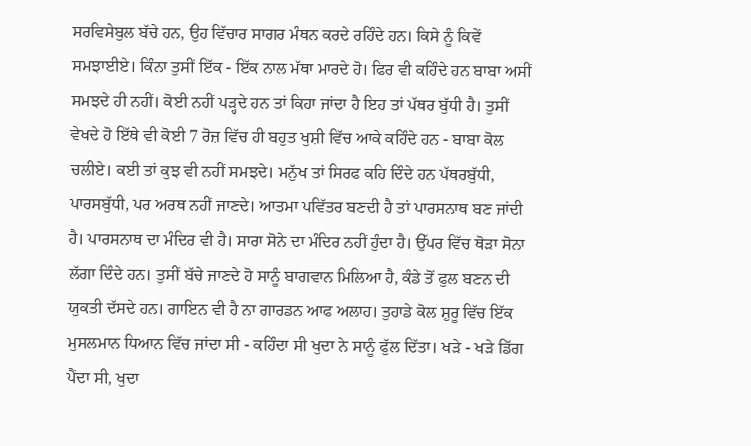ਸਰਵਿਸੇਬੁਲ ਬੱਚੇ ਹਨ, ਉਹ ਵਿੱਚਾਰ ਸਾਗਰ ਮੰਥਨ ਕਰਦੇ ਰਹਿੰਦੇ ਹਨ। ਕਿਸੇ ਨੂੰ ਕਿਵੇਂ ਸਮਝਾਈਏ। ਕਿੰਨਾ ਤੁਸੀਂ ਇੱਕ - ਇੱਕ ਨਾਲ ਮੱਥਾ ਮਾਰਦੇ ਹੋ। ਫਿਰ ਵੀ ਕਹਿੰਦੇ ਹਨ ਬਾਬਾ ਅਸੀਂ ਸਮਝਦੇ ਹੀ ਨਹੀਂ। ਕੋਈ ਨਹੀਂ ਪੜ੍ਹਦੇ ਹਨ ਤਾਂ ਕਿਹਾ ਜਾਂਦਾ ਹੈ ਇਹ ਤਾਂ ਪੱਥਰ ਬੁੱਧੀ ਹੈ। ਤੁਸੀਂ ਵੇਖਦੇ ਹੋ ਇੱਥੇ ਵੀ ਕੋਈ 7 ਰੋਜ਼ ਵਿੱਚ ਹੀ ਬਹੁਤ ਖੁਸ਼ੀ ਵਿੱਚ ਆਕੇ ਕਹਿੰਦੇ ਹਨ - ਬਾਬਾ ਕੋਲ ਚਲੀਏ। ਕਈ ਤਾਂ ਕੁਝ ਵੀ ਨਹੀਂ ਸਮਝਦੇ। ਮਨੁੱਖ ਤਾਂ ਸਿਰਫ ਕਹਿ ਦਿੰਦੇ ਹਨ ਪੱਥਰਬੁੱਧੀ, ਪਾਰਸਬੁੱਧੀ, ਪਰ ਅਰਥ ਨਹੀਂ ਜਾਣਦੇ। ਆਤਮਾ ਪਵਿੱਤਰ ਬਣਦੀ ਹੈ ਤਾਂ ਪਾਰਸਨਾਥ ਬਣ ਜਾਂਦੀ ਹੈ। ਪਾਰਸਨਾਥ ਦਾ ਮੰਦਿਰ ਵੀ ਹੈ। ਸਾਰਾ ਸੋਨੇ ਦਾ ਮੰਦਿਰ ਨਹੀਂ ਹੁੰਦਾ ਹੈ। ਉੱਪਰ ਵਿੱਚ ਥੋੜਾ ਸੋਨਾ ਲੱਗਾ ਦਿੰਦੇ ਹਨ। ਤੁਸੀਂ ਬੱਚੇ ਜਾਣਦੇ ਹੋ ਸਾਨੂੰ ਬਾਗਵਾਨ ਮਿਲਿਆ ਹੈ, ਕੰਡੇ ਤੋਂ ਫੁਲ ਬਣਨ ਦੀ ਯੁਕਤੀ ਦੱਸਦੇ ਹਨ। ਗਾਇਨ ਵੀ ਹੈ ਨਾ ਗਾਰਡਨ ਆਫ ਅਲਾਹ। ਤੁਹਾਡੇ ਕੋਲ ਸ਼ੁਰੂ ਵਿੱਚ ਇੱਕ ਮੁਸਲਮਾਨ ਧਿਆਨ ਵਿੱਚ ਜਾਂਦਾ ਸੀ - ਕਹਿੰਦਾ ਸੀ ਖੁਦਾ ਨੇ ਸਾਨੂੰ ਫੁੱਲ ਦਿੱਤਾ। ਖੜੇ - ਖੜੇ ਡਿੱਗ ਪੈਂਦਾ ਸੀ, ਖੁਦਾ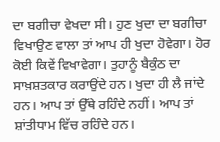ਦਾ ਬਗੀਚਾ ਵੇਖਦਾ ਸੀ। ਹੁਣ ਖੁਦਾ ਦਾ ਬਗੀਚਾ ਵਿਖਾਉਣ ਵਾਲਾ ਤਾਂ ਆਪ ਹੀ ਖੁਦਾ ਹੋਵੇਗਾ। ਹੋਰ ਕੋਈ ਕਿਵੇਂ ਵਿਖਾਵੇਗਾ। ਤੁਹਾਨੂੰ ਬੈਕੁੰਠ ਦਾ ਸਾਖ਼ਸ਼ਤਕਾਰ ਕਰਾਉਂਦੇ ਹਨ। ਖੁਦਾ ਹੀ ਲੈ ਜਾਂਦੇ ਹਨ। ਆਪ ਤਾਂ ਉੱਥੇ ਰਹਿੰਦੇ ਨਹੀਂ। ਆਪ ਤਾਂ ਸ਼ਾਂਤੀਧਾਮ ਵਿੱਚ ਰਹਿੰਦੇ ਹਨ।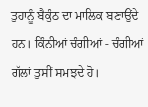ਤੁਹਾਨੂੰ ਬੈਕੁੰਠ ਦਾ ਮਾਲਿਕ ਬਣਾਉਂਦੇ ਹਨ। ਕਿੰਨੀਆਂ ਚੰਗੀਆਂ - ਚੰਗੀਆਂ ਗੱਲਾਂ ਤੁਸੀਂ ਸਮਝਦੇ ਹੋ।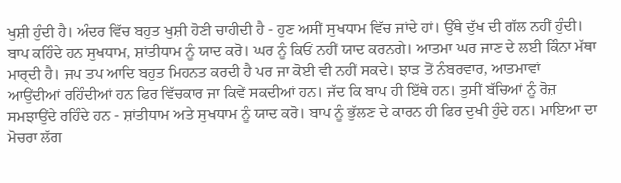ਖੁਸ਼ੀ ਹੁੰਦੀ ਹੈ। ਅੰਦਰ ਵਿੱਚ ਬਹੁਤ ਖੁਸ਼ੀ ਹੋਣੀ ਚਾਹੀਦੀ ਹੈ - ਹੁਣ ਅਸੀਂ ਸੁਖਧਾਮ ਵਿੱਚ ਜਾਂਦੇ ਹਾਂ। ਉੱਥੇ ਦੁੱਖ ਦੀ ਗੱਲ ਨਹੀਂ ਹੁੰਦੀ। ਬਾਪ ਕਹਿੰਦੇ ਹਨ ਸੁਖਧਾਮ, ਸ਼ਾਂਤੀਧਾਮ ਨੂੰ ਯਾਦ ਕਰੋ। ਘਰ ਨੂੰ ਕਿਓਂ ਨਹੀਂ ਯਾਦ ਕਰਨਗੇ। ਆਤਮਾ ਘਰ ਜਾਣ ਦੇ ਲਈ ਕਿੰਨਾ ਮੱਥਾ ਮਾਰ੍ਦੀ ਹੈ। ਜਪ ਤਪ ਆਦਿ ਬਹੁਤ ਮਿਹਨਤ ਕਰਦੀ ਹੈ ਪਰ ਜਾ ਕੋਈ ਵੀ ਨਹੀਂ ਸਕਦੇ। ਝਾੜ ਤੋਂ ਨੰਬਰਵਾਰ, ਆਤਮਾਵਾਂ ਆਉਂਦੀਆਂ ਰਹਿੰਦੀਆਂ ਹਨ ਫਿਰ ਵਿੱਚਕਾਰ ਜਾ ਕਿਵੇਂ ਸਕਦੀਆਂ ਹਨ। ਜੱਦ ਕਿ ਬਾਪ ਹੀ ਇੱਥੇ ਹਨ। ਤੁਸੀਂ ਬੱਚਿਆਂ ਨੂੰ ਰੋਜ਼ ਸਮਝਾਉਂਦੇ ਰਹਿੰਦੇ ਹਨ - ਸ਼ਾਂਤੀਧਾਮ ਅਤੇ ਸੁਖਧਾਮ ਨੂੰ ਯਾਦ ਕਰੋ। ਬਾਪ ਨੂੰ ਭੁੱਲਣ ਦੇ ਕਾਰਨ ਹੀ ਫਿਰ ਦੁਖੀ ਹੁੰਦੇ ਹਨ। ਮਾਇਆ ਦਾ ਮੋਚਰਾ ਲੱਗ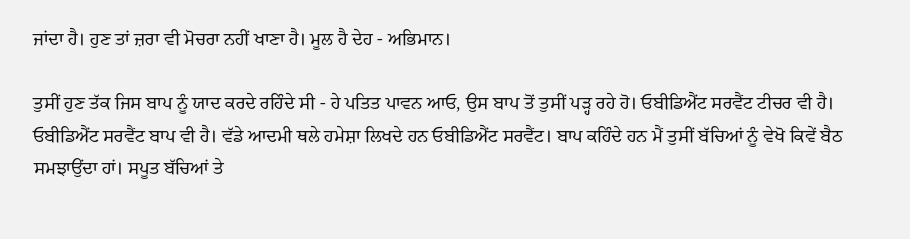ਜਾਂਦਾ ਹੈ। ਹੁਣ ਤਾਂ ਜ਼ਰਾ ਵੀ ਮੋਚਰਾ ਨਹੀਂ ਖਾਣਾ ਹੈ। ਮੂਲ ਹੈ ਦੇਹ - ਅਭਿਮਾਨ।

ਤੁਸੀਂ ਹੁਣ ਤੱਕ ਜਿਸ ਬਾਪ ਨੂੰ ਯਾਦ ਕਰਦੇ ਰਹਿੰਦੇ ਸੀ - ਹੇ ਪਤਿਤ ਪਾਵਨ ਆਓ, ਉਸ ਬਾਪ ਤੋਂ ਤੁਸੀਂ ਪੜ੍ਹ ਰਹੇ ਹੋ। ਓਬੀਡਿਐਂਟ ਸਰਵੈਂਟ ਟੀਚਰ ਵੀ ਹੈ। ਓਬੀਡਿਐਂਟ ਸਰਵੈਂਟ ਬਾਪ ਵੀ ਹੈ। ਵੱਡੇ ਆਦਮੀ ਥਲੇ ਹਮੇਸ਼ਾ ਲਿਖਦੇ ਹਨ ਓਬੀਡਿਐਂਟ ਸਰਵੈਂਟ। ਬਾਪ ਕਹਿੰਦੇ ਹਨ ਮੈਂ ਤੁਸੀਂ ਬੱਚਿਆਂ ਨੂੰ ਵੇਖੋ ਕਿਵੇਂ ਬੈਠ ਸਮਝਾਉਂਦਾ ਹਾਂ। ਸਪੂਤ ਬੱਚਿਆਂ ਤੇ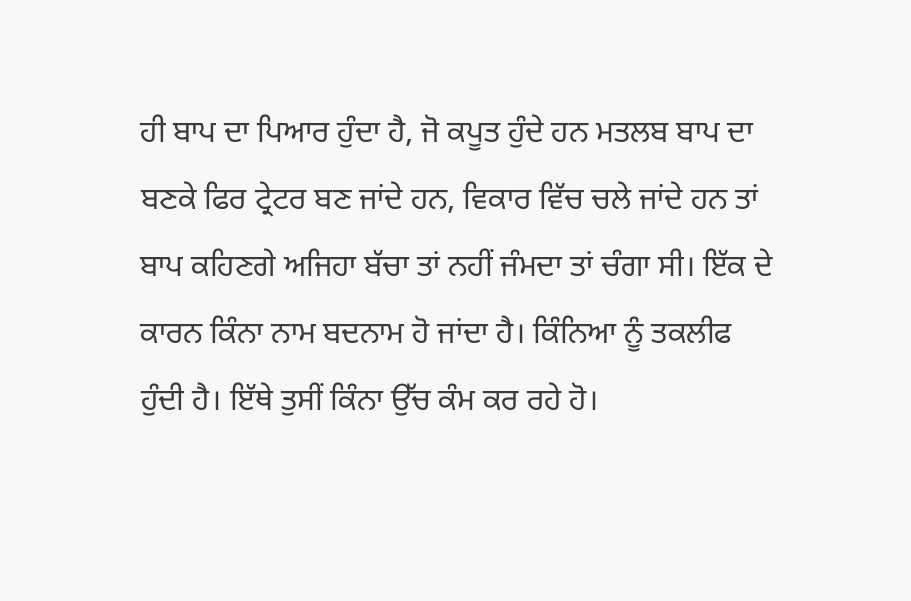ਹੀ ਬਾਪ ਦਾ ਪਿਆਰ ਹੁੰਦਾ ਹੈ, ਜੋ ਕਪੂਤ ਹੁੰਦੇ ਹਨ ਮਤਲਬ ਬਾਪ ਦਾ ਬਣਕੇ ਫਿਰ ਟ੍ਰੇਟਰ ਬਣ ਜਾਂਦੇ ਹਨ, ਵਿਕਾਰ ਵਿੱਚ ਚਲੇ ਜਾਂਦੇ ਹਨ ਤਾਂ ਬਾਪ ਕਹਿਣਗੇ ਅਜਿਹਾ ਬੱਚਾ ਤਾਂ ਨਹੀਂ ਜੰਮਦਾ ਤਾਂ ਚੰਗਾ ਸੀ। ਇੱਕ ਦੇ ਕਾਰਨ ਕਿੰਨਾ ਨਾਮ ਬਦਨਾਮ ਹੋ ਜਾਂਦਾ ਹੈ। ਕਿੰਨਿਆ ਨੂੰ ਤਕਲੀਫ ਹੁੰਦੀ ਹੈ। ਇੱਥੇ ਤੁਸੀਂ ਕਿੰਨਾ ਉੱਚ ਕੰਮ ਕਰ ਰਹੇ ਹੋ।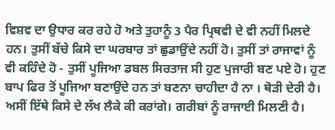ਵਿਸ਼ਵ ਦਾ ਉਧਾਰ ਕਰ ਰਹੇ ਹੋ ਅਤੇ ਤੁਹਾਨੂੰ 3 ਪੈਰ ਪ੍ਰਿਥਵੀ ਦੇ ਵੀ ਨਹੀਂ ਮਿਲਦੇ ਹਨ। ਤੁਸੀਂ ਬੱਚੇ ਕਿਸੇ ਦਾ ਘਰਬਾਰ ਤਾਂ ਛੁਡਾਉਂਦੇ ਨਹੀਂ ਹੋ। ਤੁਸੀਂ ਤਾਂ ਰਾਜਾਵਾਂ ਨੂੰ ਵੀ ਕਹਿੰਦੇ ਹੋ - ਤੁਸੀਂ ਪੂਜਿਆ ਡਬਲ ਸਿਰਤਾਜ ਸੀ ਹੁਣ ਪੁਜਾਰੀ ਬਣ ਪਏ ਹੋ। ਹੁਣ ਬਾਪ ਫਿਰ ਤੋਂ ਪੂਜਿਆ ਬਣਾਉਂਦੇ ਹਨ ਤਾਂ ਬਣਨਾ ਚਾਹੀਦਾ ਹੈ ਨਾ । ਥੋੜੀ ਦੇਰੀ ਹੈ। ਅਸੀਂ ਇੱਥੇ ਕਿਸੇ ਦੇ ਲੱਖ ਲੈਕੇ ਕੀ ਕਰਾਂਗੇ। ਗਰੀਬਾਂ ਨੂੰ ਰਾਜਾਈ ਮਿਲਣੀ ਹੈ।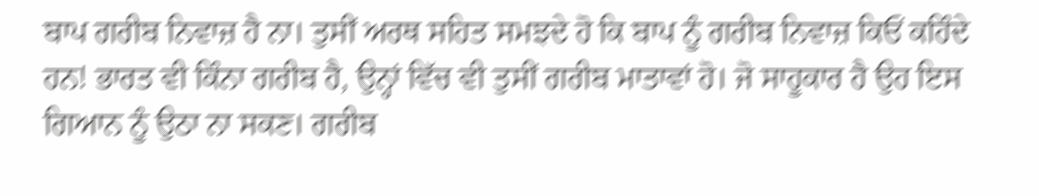ਬਾਪ ਗਰੀਬ ਨਿਵਾਜ਼ ਹੈ ਨਾ। ਤੁਸੀਂ ਅਰਥ ਸਹਿਤ ਸਮਝਦੇ ਹੋ ਕਿ ਬਾਪ ਨੂੰ ਗਰੀਬ ਨਿਵਾਜ਼ ਕਿਓਂ ਕਹਿੰਦੇ ਹਨ! ਭਾਰਤ ਵੀ ਕਿੰਨਾ ਗਰੀਬ ਹੈ, ਉਨ੍ਹਾਂ ਵਿੱਚ ਵੀ ਤੁਸੀਂ ਗਰੀਬ ਮਾਤਾਵਾਂ ਹੋ। ਜੋ ਸਾਹੂਕਾਰ ਹੈ ਉਹ ਇਸ ਗਿਆਨ ਨੂੰ ਉਠਾ ਨਾ ਸਕਣ। ਗਰੀਬ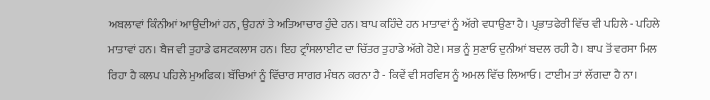ਅਬਲਾਵਾਂ ਕਿੰਨੀਆਂ ਆਉਂਦੀਆਂ ਹਨ, ਉਹਨਾਂ ਤੇ ਅਤਿਆਚਾਰ ਹੁੰਦੇ ਹਨ। ਬਾਪ ਕਹਿੰਦੇ ਹਨ ਮਾਤਾਵਾਂ ਨੂੰ ਅੱਗੇ ਵਧਾਉਣਾ ਹੈ। ਪ੍ਰਭਾਤਫੇਰੀ ਵਿੱਚ ਵੀ ਪਹਿਲੇ - ਪਹਿਲੇ ਮਾਤਾਵਾਂ ਹਨ। ਬੈਜ ਵੀ ਤੁਹਾਡੇ ਫਸਟਕਲਾਸ ਹਨ। ਇਹ ਟ੍ਰਾੰਸਲਾਈਟ ਦਾ ਚਿੱਤਰ ਤੁਹਾਡੇ ਅੱਗੇ ਹੋਏ। ਸਭ ਨੂੰ ਸੁਣਾਓ ਦੁਨੀਆਂ ਬਦਲ ਰਹੀ ਹੈ। ਬਾਪ ਤੋਂ ਵਰਸਾ ਮਿਲ ਰਿਹਾ ਹੈ ਕਲਪ ਪਹਿਲੇ ਮੁਅਫਿਕ। ਬੱਚਿਆਂ ਨੂੰ ਵਿੱਚਾਰ ਸਾਗਰ ਮੰਥਨ ਕਰਨਾ ਹੈ - ਕਿਵੇਂ ਵੀ ਸਰਵਿਸ ਨੂੰ ਅਮਲ ਵਿੱਚ ਲਿਆਓ। ਟਾਈਮ ਤਾਂ ਲੱਗਦਾ ਹੈ ਨਾ।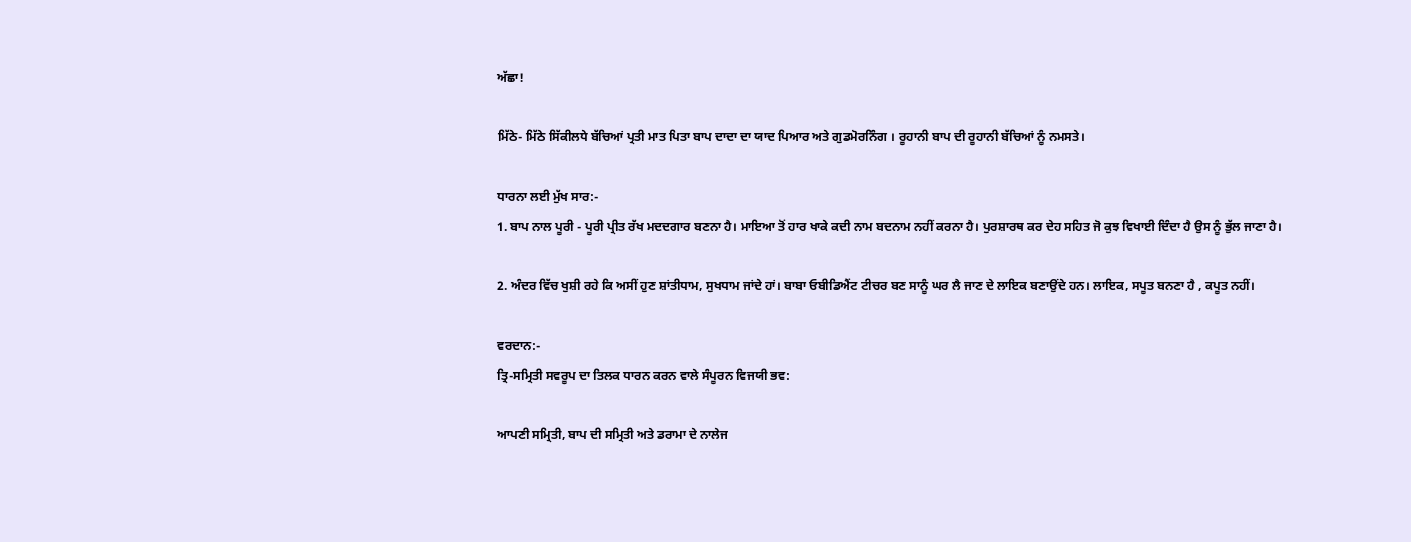ਅੱਛਾ!

ਮਿੱਠੇ- ਮਿੱਠੇ ਸਿੱਕੀਲਧੇ ਬੱਚਿਆਂ ਪ੍ਰਤੀ ਮਾਤ ਪਿਤਾ ਬਾਪ ਦਾਦਾ ਦਾ ਯਾਦ ਪਿਆਰ ਅਤੇ ਗੁਡਮੋਰਨਿੰਗ । ਰੂਹਾਨੀ ਬਾਪ ਦੀ ਰੂਹਾਨੀ ਬੱਚਿਆਂ ਨੂੰ ਨਮਸਤੇ।

ਧਾਰਨਾ ਲਈ ਮੁੱਖ ਸਾਰ:-
1. ਬਾਪ ਨਾਲ ਪੂਰੀ - ਪੂਰੀ ਪ੍ਰੀਤ ਰੱਖ ਮਦਦਗਾਰ ਬਣਨਾ ਹੈ। ਮਾਇਆ ਤੋਂ ਹਾਰ ਖਾਕੇ ਕਦੀ ਨਾਮ ਬਦਨਾਮ ਨਹੀਂ ਕਰਨਾ ਹੈ। ਪੁਰਸ਼ਾਰਥ ਕਰ ਦੇਹ ਸਹਿਤ ਜੋ ਕੁਝ ਵਿਖਾਈ ਦਿੰਦਾ ਹੈ ਉਸ ਨੂੰ ਭੁੱਲ ਜਾਣਾ ਹੈ।

2. ਅੰਦਰ ਵਿੱਚ ਖੁਸ਼ੀ ਰਹੇ ਕਿ ਅਸੀਂ ਹੁਣ ਸ਼ਾਂਤੀਧਾਮ, ਸੁਖਧਾਮ ਜਾਂਦੇ ਹਾਂ। ਬਾਬਾ ਓਬੀਡਿਐਂਟ ਟੀਚਰ ਬਣ ਸਾਨੂੰ ਘਰ ਲੈ ਜਾਣ ਦੇ ਲਾਇਕ ਬਣਾਉਂਦੇ ਹਨ। ਲਾਇਕ, ਸਪੂਤ ਬਨਣਾ ਹੈ , ਕਪੂਤ ਨਹੀਂ।

ਵਰਦਾਨ:-
ਤ੍ਰਿ-ਸਮ੍ਰਿਤੀ ਸਵਰੂਪ ਦਾ ਤਿਲਕ ਧਾਰਨ ਕਰਨ ਵਾਲੇ ਸੰਪੂਰਨ ਵਿਜਯੀ ਭਵ:

ਆਪਣੀ ਸਮ੍ਰਿਤੀ, ਬਾਪ ਦੀ ਸਮ੍ਰਿਤੀ ਅਤੇ ਡਰਾਮਾ ਦੇ ਨਾਲੇਜ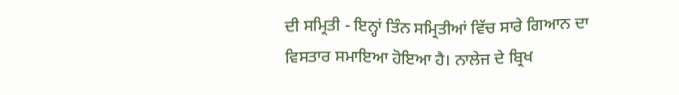ਦੀ ਸਮ੍ਰਿਤੀ - ਇਨ੍ਹਾਂ ਤਿੰਨ ਸਮ੍ਰਿਤੀਆਂ ਵਿੱਚ ਸਾਰੇ ਗਿਆਨ ਦਾ ਵਿਸਤਾਰ ਸਮਾਇਆ ਹੋਇਆ ਹੈ। ਨਾਲੇਜ ਦੇ ਬ੍ਰਿਖ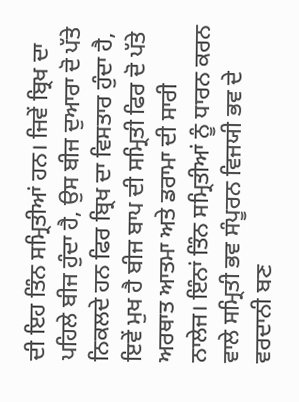ਦੀ ਇਹ ਤਿੰਨ ਸਮ੍ਰਿਤੀਆਂ ਹਨ। ਜਿਵੇਂ ਬ੍ਰਿਖ ਦਾ ਪਹਿਲੇ ਬੀਜ ਹੁੰਦਾ ਹੈ, ਉਸ ਬੀਜ ਦੁਆਰਾ ਦੋ ਪੱਤੇ ਨਿਕਲਦੇ ਹਨ ਫਿਰ ਬ੍ਰਿਖ ਦਾ ਵਿਸਤਾਰ ਹੁੰਦਾ ਹੈ, ਇਵੇਂ ਮੁਖ ਹੈ ਬੀਜ ਬਾਪ ਦੀ ਸਮ੍ਰਿਤੀ ਫਿਰ ਦੋ ਪੱਤੇ ਅਰਥਾਤ ਆਤਮਾ ਅਤੇ ਡਰਾਮਾ ਦੀ ਸਾਰੀ ਨਾਲੇਜ। ਇੰਨਾਂ ਤਿੰਨ ਸਮ੍ਰਿਤੀਆਂ ਨੂੰ ਧਾਰਨ ਕਰਨ ਵਾਲੇ ਸਮ੍ਰਿਤੀ ਭਵ ਸੰਪੂਰਨ ਵਿਜਯੀ ਭਵ ਦੇ ਵਰਦਾਨੀ ਬਣ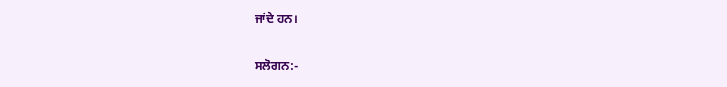ਜਾਂਦੇ ਹਨ।

ਸਲੋਗਨ:-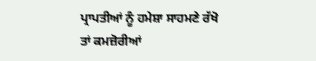ਪ੍ਰਾਪਤੀਆਂ ਨੂੰ ਹਮੇਸ਼ਾ ਸਾਹਮਣੇ ਰੱਖੋ ਤਾਂ ਕਮਜ਼ੋਰੀਆਂ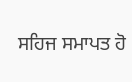ਸਹਿਜ ਸਮਾਪਤ ਹੋ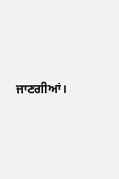ਜਾਣਗੀਆਂ।